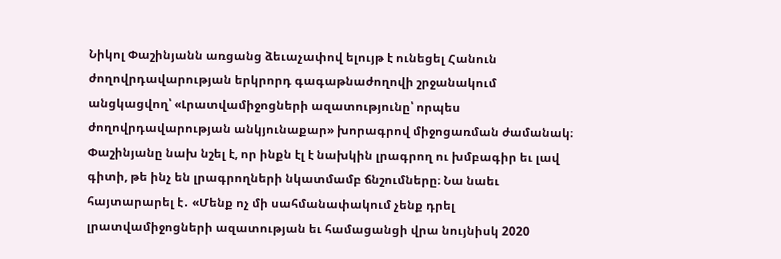Նիկոլ Փաշինյանն առցանց ձեւաչափով ելույթ է ունեցել Հանուն ժողովրդավարության երկրորդ գագաթնաժողովի շրջանակում անցկացվող՝ «Լրատվամիջոցների ազատությունը՝ որպես ժողովրդավարության անկյունաքար» խորագրով միջոցառման ժամանակ։
Փաշինյանը նախ նշել է, որ ինքն էլ է նախկին լրագրող ու խմբագիր եւ լավ գիտի, թե ինչ են լրագրողների նկատմամբ ճնշումները։ Նա նաեւ հայտարարել է․ «Մենք ոչ մի սահմանափակում չենք դրել լրատվամիջոցների ազատության եւ համացանցի վրա նույնիսկ 2020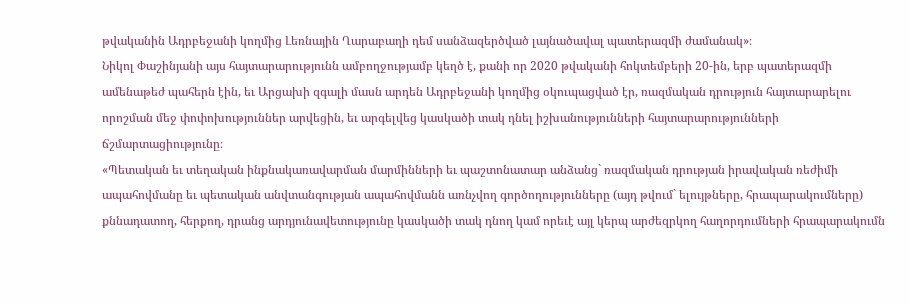թվականին Ադրբեջանի կողմից Լեռնային Ղարաբաղի դեմ սանձազերծված լայնածավալ պատերազմի ժամանակ»։
Նիկոլ Փաշինյանի այս հայտարարությունն ամբողջությամբ կեղծ է, քանի որ 2020 թվականի հոկտեմբերի 20-ին, երբ պատերազմի ամենաթեժ պահերն էին, եւ Արցախի զգալի մասն արդեն Ադրբեջանի կողմից օկուպացված էր, ռազմական դրություն հայտարարելու որոշման մեջ փոփոխություններ արվեցին, եւ արգելվեց կասկածի տակ դնել իշխանությունների հայտարարությունների ճշմարտացիությունը։
«Պետական եւ տեղական ինքնակառավարման մարմինների եւ պաշտոնատար անձանց` ռազմական դրության իրավական ռեժիմի ապահովմանը եւ պետական անվտանգության ապահովմանն առնչվող գործողությունները (այդ թվում` ելույթները, հրապարակումները) քննադատող, հերքող, դրանց արդյունավետությունը կասկածի տակ դնող կամ որեւէ այլ կերպ արժեզրկող հաղորդումների հրապարակումն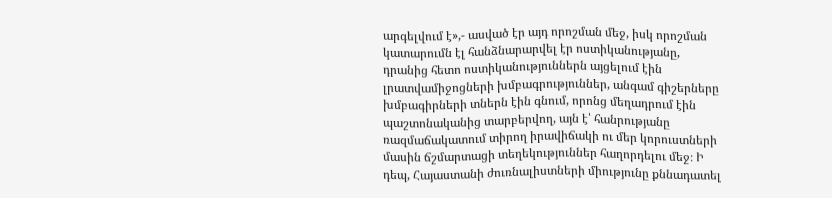արգելվում է»,- ասված էր այդ որոշման մեջ, իսկ որոշման կատարումն էլ հանձնարարվել էր ոստիկանությանը, դրանից հետո ոստիկանություններն այցելում էին լրատվամիջոցների խմբագրություններ, անգամ գիշերները խմբագիրների տներն էին գնում, որոնց մեղադրում էին պաշտոնականից տարբերվող, այն է՝ հանրությանը ռազմաճակատում տիրող իրավիճակի ու մեր կորուստների մասին ճշմարտացի տեղեկություններ հաղորդելու մեջ։ Ի դեպ, Հայաստանի ժուռնալիստների միությունը քննադատել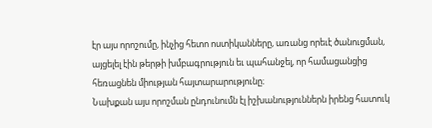էր այս որոշումը, ինչից հետո ոստիկանները, առանց որեւէ ծանուցման, այցելել էին թերթի խմբագրություն եւ պահանջել, որ համացանցից հեռացնեն միության հայտարարությունը։
Նախքան այս որոշման ընդունումն էլ իշխանություններն իրենց հատուկ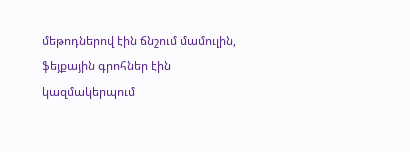մեթոդներով էին ճնշում մամուլին, ֆեյքային գրոհներ էին կազմակերպում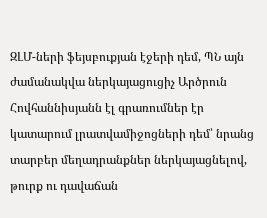ԶԼՄ-ների ֆեյսբուքյան էջերի դեմ, ՊՆ այն ժամանակվա ներկայացուցիչ Արծրուն Հովհաննիսյանն էլ գրառումներ էր կատարում լրատվամիջոցների դեմ՝ նրանց տարբեր մեղադրանքներ ներկայացնելով, թուրք ու դավաճան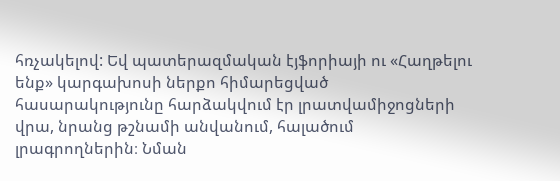հռչակելով: Եվ պատերազմական էյֆորիայի ու «Հաղթելու ենք» կարգախոսի ներքո հիմարեցված հասարակությունը հարձակվում էր լրատվամիջոցների վրա, նրանց թշնամի անվանում, հալածում լրագրողներին։ Նման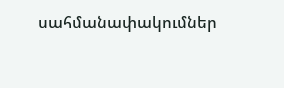սահմանափակումներ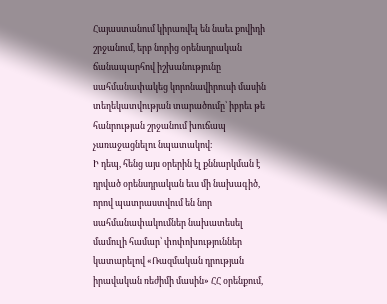Հայաստանում կիրառվել են նաեւ քովիդի շրջանում, երբ նորից օրենսդրական ճանապարհով իշխանությունը սահմանափակեց կորոնավիրուսի մասին տեղեկատվության տարածումը՝ իբրեւ թե հանրության շրջանում խուճապ չառաջացնելու նպատակով։
Ի դեպ, հենց այս օրերին էլ քննարկման է դրված օրենսդրական եւս մի նախագիծ, որով պատրաստվում են նոր սահմանափակումներ նախատեսել մամուլի համար՝ փոփոխություններ կատարելով «Ռազմական դրության իրավական ռեժիմի մասին» ՀՀ օրենքում,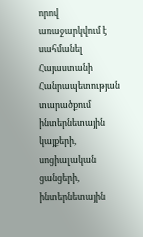որով առաջարկվում է սահմանել Հայաստանի Հանրապետության տարածքում ինտերնետային կայքերի, սոցիալական ցանցերի, ինտերնետային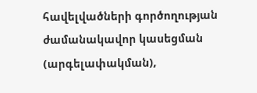հավելվածների գործողության ժամանակավոր կասեցման (արգելափակման),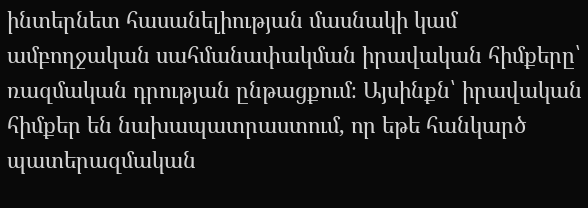ինտերնետ հասանելիության մասնակի կամ ամբողջական սահմանափակման իրավական հիմքերը՝ ռազմական դրության ընթացքում։ Այսինքն՝ իրավական հիմքեր են նախապատրաստում, որ եթե հանկարծ պատերազմական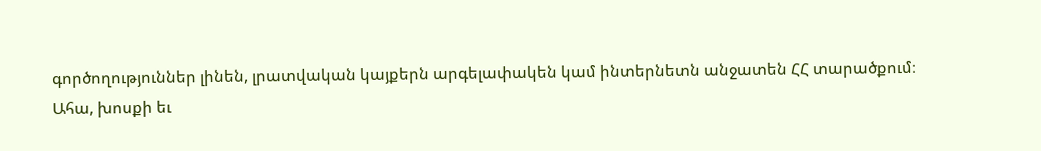գործողություններ լինեն, լրատվական կայքերն արգելափակեն կամ ինտերնետն անջատեն ՀՀ տարածքում։
Ահա, խոսքի եւ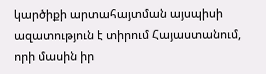կարծիքի արտահայտման այսպիսի ազատություն է տիրում Հայաստանում, որի մասին իր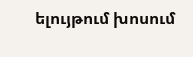ելույթում խոսում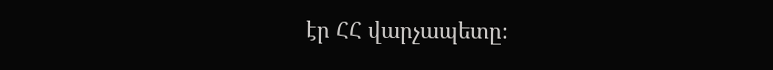էր ՀՀ վարչապետը։